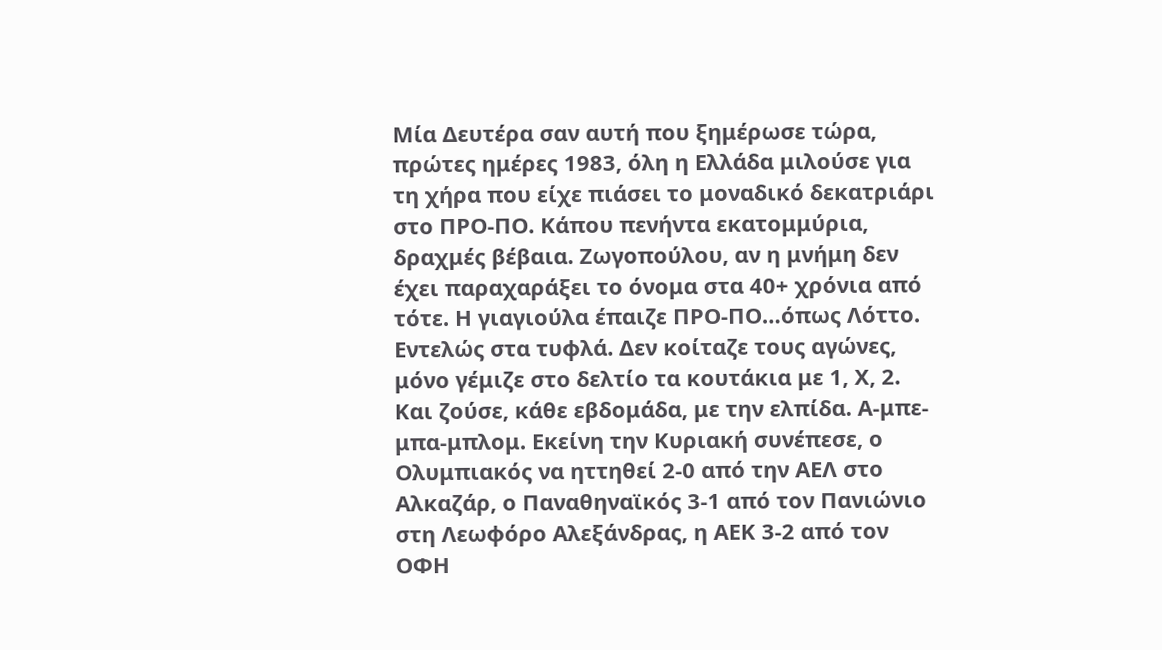Μία Δευτέρα σαν αυτή που ξημέρωσε τώρα, πρώτες ημέρες 1983, όλη η Ελλάδα μιλούσε για τη χήρα που είχε πιάσει το μοναδικό δεκατριάρι στο ΠΡΟ-ΠΟ. Κάπου πενήντα εκατομμύρια, δραχμές βέβαια. Ζωγοπούλου, αν η μνήμη δεν έχει παραχαράξει το όνομα στα 40+ χρόνια από τότε. Η γιαγιούλα έπαιζε ΠΡΟ-ΠΟ…όπως Λόττο. Εντελώς στα τυφλά. Δεν κοίταζε τους αγώνες, μόνο γέμιζε στο δελτίο τα κουτάκια με 1, Χ, 2. Και ζούσε, κάθε εβδομάδα, με την ελπίδα. Α-μπε-μπα-μπλομ. Εκείνη την Κυριακή συνέπεσε, ο Ολυμπιακός να ηττηθεί 2-0 από την ΑΕΛ στο Αλκαζάρ, ο Παναθηναϊκός 3-1 από τον Πανιώνιο στη Λεωφόρο Αλεξάνδρας, η ΑΕΚ 3-2 από τον ΟΦΗ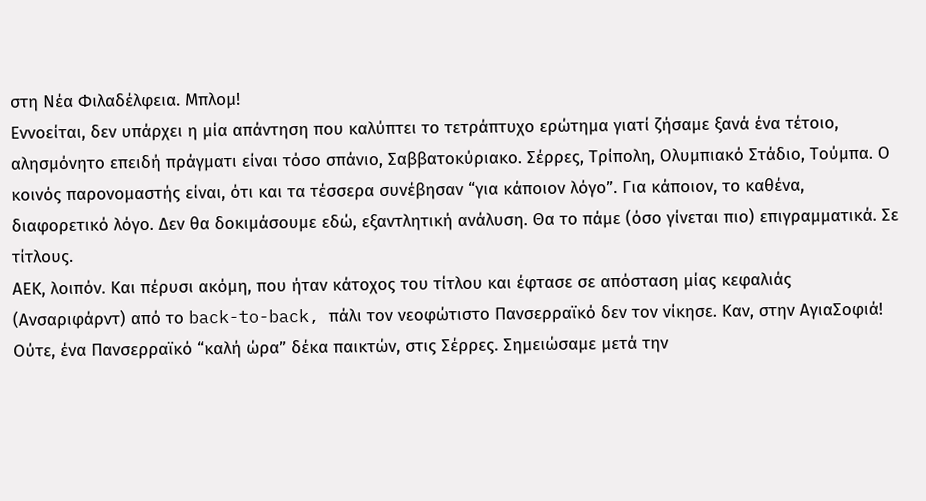στη Νέα Φιλαδέλφεια. Μπλομ!
Εννοείται, δεν υπάρχει η μία απάντηση που καλύπτει το τετράπτυχο ερώτημα γιατί ζήσαμε ξανά ένα τέτοιο, αλησμόνητο επειδή πράγματι είναι τόσο σπάνιο, Σαββατοκύριακο. Σέρρες, Τρίπολη, Ολυμπιακό Στάδιο, Τούμπα. Ο κοινός παρονομαστής είναι, ότι και τα τέσσερα συνέβησαν “για κάποιον λόγο”. Για κάποιον, το καθένα, διαφορετικό λόγο. Δεν θα δοκιμάσουμε εδώ, εξαντλητική ανάλυση. Θα το πάμε (όσο γίνεται πιο) επιγραμματικά. Σε τίτλους.
ΑΕΚ, λοιπόν. Και πέρυσι ακόμη, που ήταν κάτοχος του τίτλου και έφτασε σε απόσταση μίας κεφαλιάς (Ανσαριφάρντ) από το back-to-back, πάλι τον νεοφώτιστο Πανσερραϊκό δεν τον νίκησε. Καν, στην ΑγιαΣοφιά! Ούτε, ένα Πανσερραϊκό “καλή ώρα” δέκα παικτών, στις Σέρρες. Σημειώσαμε μετά την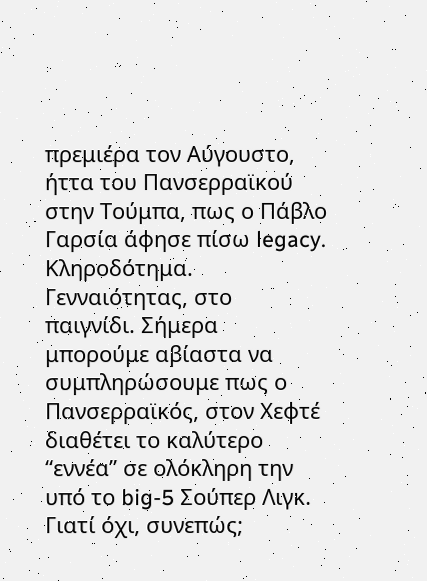πρεμιέρα τον Αύγουστο, ήττα του Πανσερραϊκού στην Τούμπα, πως ο Πάβλο Γαρσία άφησε πίσω legacy. Κληροδότημα. Γενναιότητας, στο παιγνίδι. Σήμερα μπορούμε αβίαστα να συμπληρώσουμε πως ο Πανσερραϊκός, στον Χεφτέ διαθέτει το καλύτερο “εννέα” σε ολόκληρη την υπό το big-5 Σούπερ Λιγκ. Γιατί όχι, συνεπώς;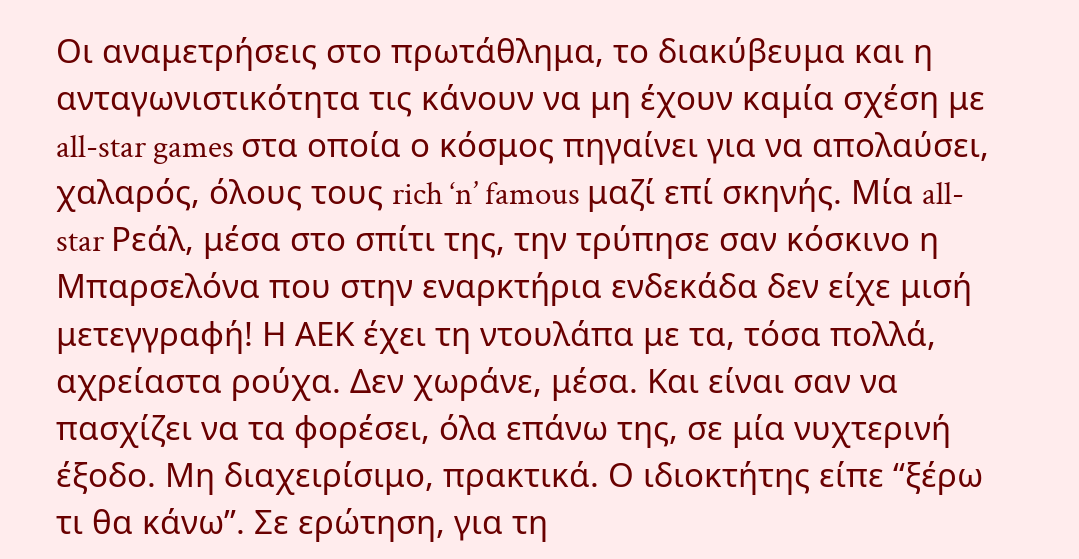Οι αναμετρήσεις στο πρωτάθλημα, το διακύβευμα και η ανταγωνιστικότητα τις κάνουν να μη έχουν καμία σχέση με all-star games στα οποία ο κόσμος πηγαίνει για να απολαύσει, χαλαρός, όλους τους rich ‘n’ famous μαζί επί σκηνής. Μία all-star Ρεάλ, μέσα στο σπίτι της, την τρύπησε σαν κόσκινο η Μπαρσελόνα που στην εναρκτήρια ενδεκάδα δεν είχε μισή μετεγγραφή! Η ΑΕΚ έχει τη ντουλάπα με τα, τόσα πολλά, αχρείαστα ρούχα. Δεν χωράνε, μέσα. Και είναι σαν να πασχίζει να τα φορέσει, όλα επάνω της, σε μία νυχτερινή έξοδο. Μη διαχειρίσιμο, πρακτικά. Ο ιδιοκτήτης είπε “ξέρω τι θα κάνω”. Σε ερώτηση, για τη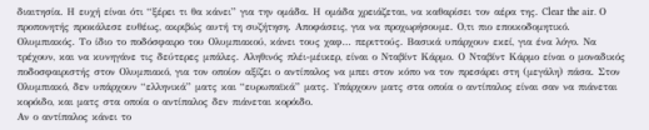διαιτησία. Η ευχή είναι ότι “ξέρει τι θα κάνει” για την ομάδα. Η ομάδα χρειάζεται, να καθαρίσει τον αέρα της. Clear the air. Ο προπονητής προκάλεσε ευθέως, ακριβώς αυτή τη συζήτηση. Αποφάσεις, για να προχωρήσουμε. Ο,τι πιο εποικοδομητικό.
Ολυμπιακός. Το ίδιο το ποδόσφαιρο του Ολυμπιακού, κάνει τους χαφ… περιττούς. Βασικά υπάρχουν εκεί, για ένα λόγο. Να τρέχουν, και να κυνηγάνε τις δεύτερες μπάλες. Αληθινός πλέι-μέικερ, είναι ο Νταβίντ Κάρμο. Ο Νταβίντ Κάρμο είναι ο μοναδικός ποδοσφαιριστής στον Ολυμπιακό, για τον οποίον αξίζει ο αντίπαλος να μπει στον κόπο να τον πρεσάρει στη (μεγάλη) πάσα. Στον Ολυμπιακό, δεν υπάρχουν “ελληνικά” ματς και “ευρωπαϊκά” ματς. Υπάρχουν ματς στα οποία ο αντίπαλος είναι σαν να πιάνεται κορόιδο, και ματς στα οποία ο αντίπαλος δεν πιάνεται κορόιδο.
Αν ο αντίπαλος κάνει το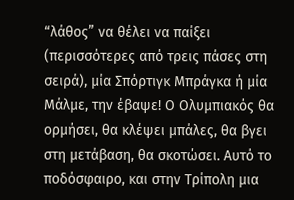“λάθος” να θέλει να παίξει (περισσότερες από τρεις πάσες στη σειρά), μία Σπόρτιγκ Μπράγκα ή μία Μάλμε, την έβαψε! Ο Ολυμπιακός θα ορμήσει, θα κλέψει μπάλες, θα βγει στη μετάβαση, θα σκοτώσει. Αυτό το ποδόσφαιρο, και στην Τρίπολη μια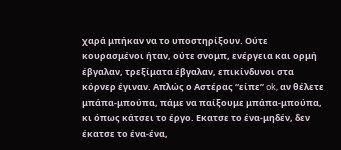χαρά μπήκαν να το υποστηρίξουν. Ούτε κουρασμένοι ήταν, ούτε σνομπ, ενέργεια και ορμή έβγαλαν, τρεξίματα έβγαλαν, επικίνδυνοι στα κόρνερ έγιναν. Απλώς ο Αστέρας “είπε” ok, αν θέλετε μπάπα-μπούπα, πάμε να παίξουμε μπάπα-μπούπα, κι όπως κάτσει το έργο. Εκατσε το ένα-μηδέν, δεν έκατσε το ένα-ένα,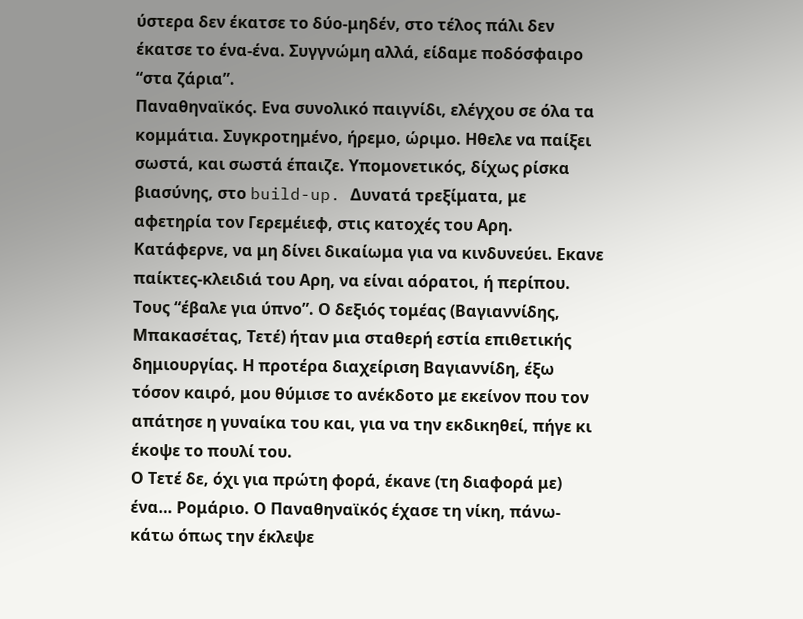ύστερα δεν έκατσε το δύο-μηδέν, στο τέλος πάλι δεν έκατσε το ένα-ένα. Συγγνώμη αλλά, είδαμε ποδόσφαιρο “στα ζάρια”.
Παναθηναϊκός. Ενα συνολικό παιγνίδι, ελέγχου σε όλα τα κομμάτια. Συγκροτημένο, ήρεμο, ώριμο. Ηθελε να παίξει σωστά, και σωστά έπαιζε. Υπομονετικός, δίχως ρίσκα βιασύνης, στο build-up. Δυνατά τρεξίματα, με αφετηρία τον Γερεμέιεφ, στις κατοχές του Αρη. Κατάφερνε, να μη δίνει δικαίωμα για να κινδυνεύει. Εκανε παίκτες-κλειδιά του Αρη, να είναι αόρατοι, ή περίπου. Τους “έβαλε για ύπνο”. Ο δεξιός τομέας (Βαγιαννίδης, Μπακασέτας, Τετέ) ήταν μια σταθερή εστία επιθετικής δημιουργίας. Η προτέρα διαχείριση Βαγιαννίδη, έξω τόσον καιρό, μου θύμισε το ανέκδοτο με εκείνον που τον απάτησε η γυναίκα του και, για να την εκδικηθεί, πήγε κι έκοψε το πουλί του.
Ο Τετέ δε, όχι για πρώτη φορά, έκανε (τη διαφορά με) ένα… Ρομάριο. Ο Παναθηναϊκός έχασε τη νίκη, πάνω-κάτω όπως την έκλεψε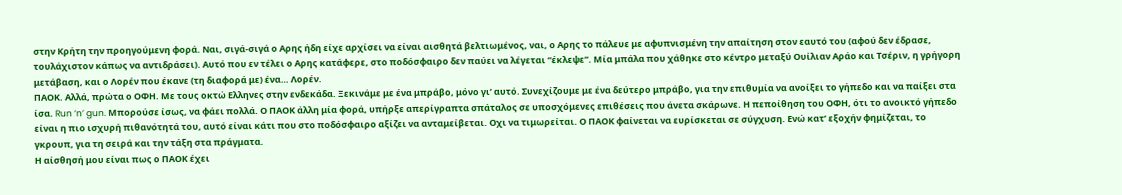στην Κρήτη την προηγούμενη φορά. Ναι, σιγά-σιγά ο Αρης ήδη είχε αρχίσει να είναι αισθητά βελτιωμένος, ναι, ο Αρης το πάλευε με αφυπνισμένη την απαίτηση στον εαυτό του (αφού δεν έδρασε, τουλάχιστον κάπως να αντιδράσει). Αυτό που εν τέλει ο Αρης κατάφερε, στο ποδόσφαιρο δεν παύει να λέγεται “έκλεψε”. Μία μπάλα που χάθηκε στο κέντρο μεταξύ Ουίλιαν Αράο και Τσέριν, η γρήγορη μετάβαση, και ο Λορέν που έκανε (τη διαφορά με) ένα… Λορέν.
ΠΑΟΚ. Αλλά, πρώτα ο ΟΦΗ. Με τους οκτώ Ελληνες στην ενδεκάδα. Ξεκινάμε με ένα μπράβο, μόνο γι’ αυτό. Συνεχίζουμε με ένα δεύτερο μπράβο, για την επιθυμία να ανοίξει το γήπεδο και να παίξει στα ίσα. Run ‘n’ gun. Μπορούσε ίσως, να φάει πολλά. Ο ΠΑΟΚ άλλη μία φορά, υπήρξε απερίγραπτα σπάταλος σε υποσχόμενες επιθέσεις που άνετα σκάρωνε. Η πεποίθηση του ΟΦΗ, ότι το ανοικτό γήπεδο είναι η πιο ισχυρή πιθανότητά του, αυτό είναι κάτι που στο ποδόσφαιρο αξίζει να ανταμείβεται. Οχι να τιμωρείται. Ο ΠΑΟΚ φαίνεται να ευρίσκεται σε σύγχυση. Ενώ κατ’ εξοχήν φημίζεται, το γκρουπ, για τη σειρά και την τάξη στα πράγματα.
Η αίσθησή μου είναι πως ο ΠΑΟΚ έχει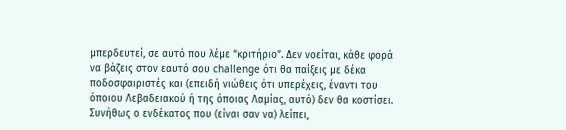μπερδευτεί, σε αυτό που λέμε “κριτήριο”. Δεν νοείται, κάθε φορά να βάζεις στον εαυτό σου challenge ότι θα παίξεις με δέκα ποδοσφαιριστές και (επειδή νιώθεις ότι υπερέχεις, έναντι του όποιου Λεβαδειακού ή της όποιας Λαμίας, αυτό) δεν θα κοστίσει. Συνήθως ο ενδέκατος που (είναι σαν να) λείπει,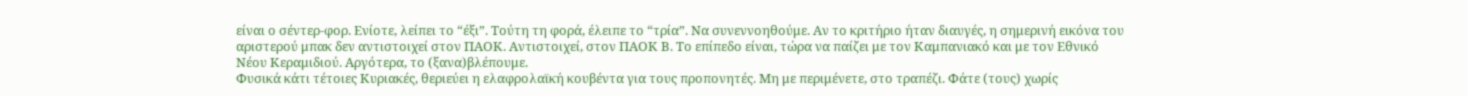είναι ο σέντερ-φορ. Ενίοτε, λείπει το “έξι”. Τούτη τη φορά, έλειπε το “τρία”. Να συνεννοηθούμε. Αν το κριτήριο ήταν διαυγές, η σημερινή εικόνα του αριστερού μπακ δεν αντιστοιχεί στον ΠΑΟΚ. Αντιστοιχεί, στον ΠΑΟΚ Β. Το επίπεδο είναι, τώρα να παίζει με τον Καμπανιακό και με τον Εθνικό Νέου Κεραμιδιού. Αργότερα, το (ξανα)βλέπουμε.
Φυσικά κάτι τέτοιες Κυριακές, θεριεύει η ελαφρολαϊκή κουβέντα για τους προπονητές. Μη με περιμένετε, στο τραπέζι. Φάτε (τους) χωρίς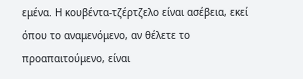εμένα. Η κουβέντα-τζέρτζελο είναι ασέβεια, εκεί όπου το αναμενόμενο, αν θέλετε το προαπαιτούμενο, είναι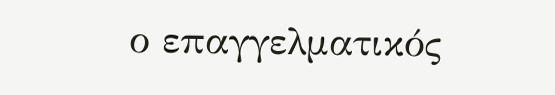ο επαγγελματικός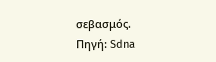σεβασμός.
Πηγή: Sdna